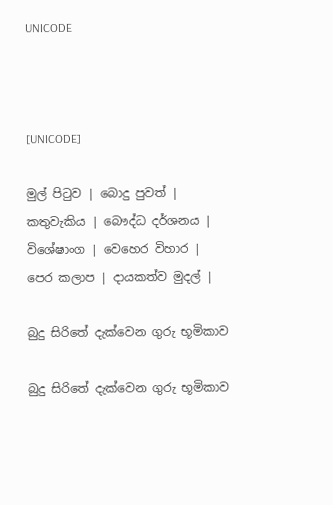UNICODE



[UNICODE]

මුල් පිටුව | බොදු පුවත් | කතුවැකිය | බෞද්ධ දර්ශනය | විශේෂාංග | වෙහෙර විහාර | පෙර කලාප | දායකත්ව මුදල් |

බුදු සිරිතේ දැක්වෙන ගුරු භූමිකාව

බුදු සිරිතේ දැක්වෙන ගුරු භූමිකාව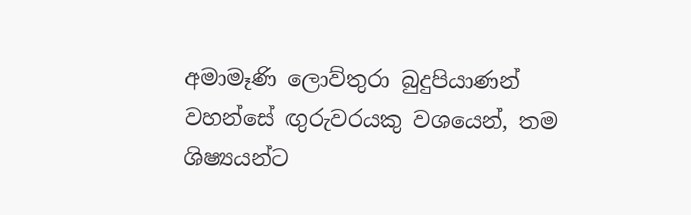අමාමෑණි ලොව්තුරා බුදුපියාණන් වහන්සේ ඟුරුවරයකු වශයෙන්, තම ශිෂ්‍යයන්ට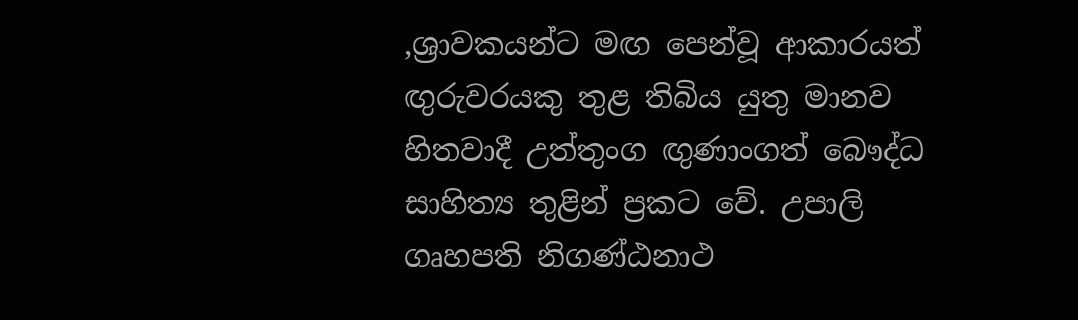,ශ්‍රාවකයන්ට මඟ පෙන්වූ ආකාරයත් ඟුරුවරයකු තුළ තිබිය යුතු මානව හිතවාදී උත්තුංග ඟුණාංගත් බෞද්ධ සාහිත්‍ය තුළින් ප්‍රකට වේ. උපාලි ගෘහපති නිගණ්ඨනාථ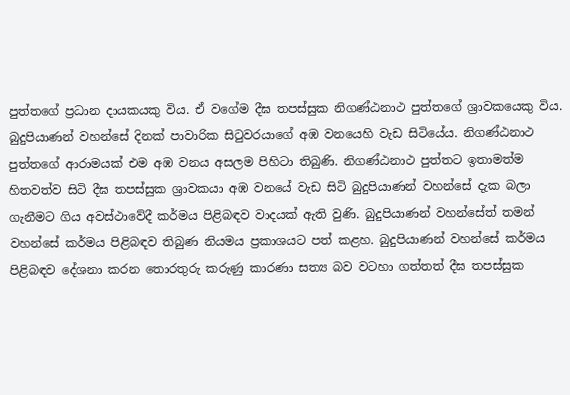පුත්තගේ ප්‍රධාන දායකයකු විය. ඒ වගේම දීඝ තපස්සුක නිගණ්ඨනාථ පුත්තගේ ශ්‍රාවකයෙකු විය. බුදුපියාණන් වහන්සේ දිනක් පාවාරික සිටුවරයාගේ අඹ වනයෙහි වැඩ සිටියේය. නිගණ්ඨනාථ පුත්තගේ ආරාමයක් එම අඹ වනය අසලම පිහිටා තිබුණි. නිගණ්ඨනාථ පුත්තට ඉතාමත්ම හිතවත්ව සිටි දීඝ තපස්සුක ශ්‍රාවකයා අඹ වනයේ වැඩ සිටි බුදුපියාණන් වහන්සේ දැක බලා ගැනීමට ගිය අවස්ථාවේදී කර්මය පිළිබඳව වාදයක් ඇති වුණි. බුදුපියාණන් වහන්සේත් තමන් වහන්සේ කර්මය පිළිබඳව තිබුණ නියමය ප්‍රකාශයට පත් කළහ. බුදුපියාණන් වහන්සේ කර්මය පිළිබඳව දේශනා කරන තොරතුරු කරුණු කාරණා සත්‍ය බව වටහා ගත්තත් දීඝ තපස්සුක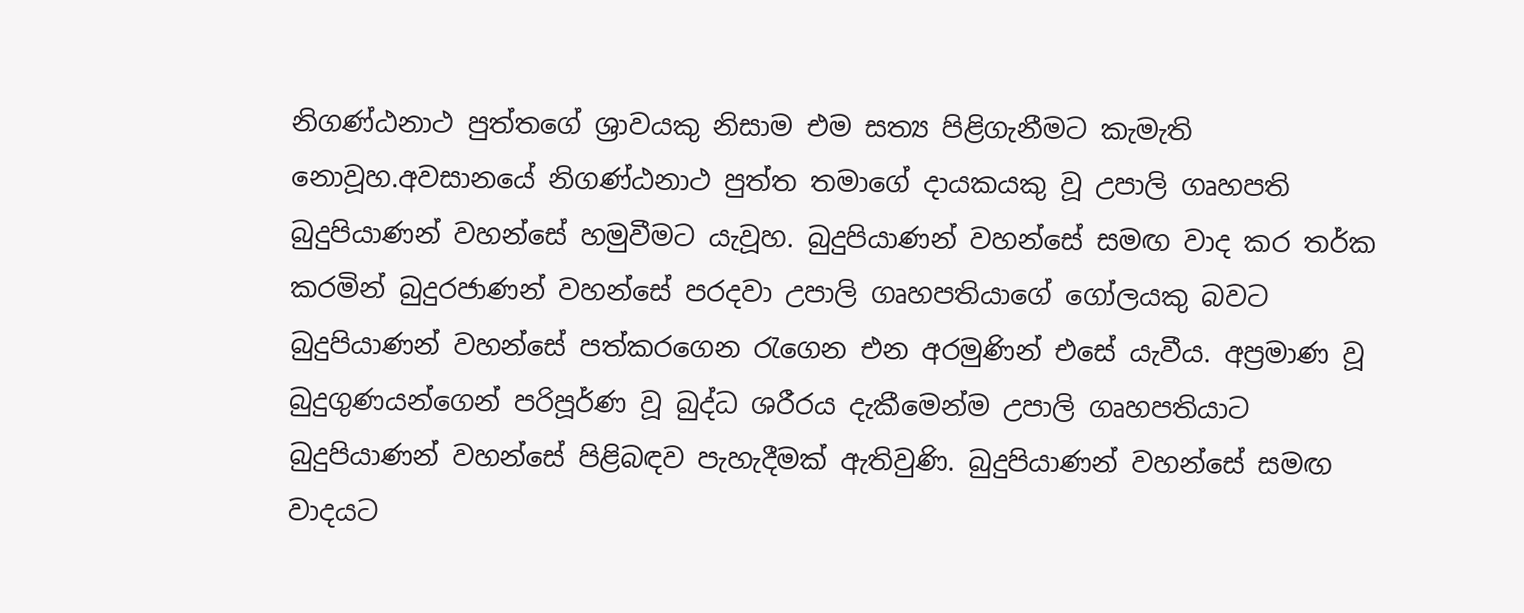නිගණ්ඨනාථ පුත්තගේ ශ්‍රාවයකු නිසාම එම සත්‍ය පිළිගැනීමට කැමැති නොවූහ.අවසානයේ නිගණ්ඨනාථ පුත්ත තමාගේ දායකයකු වූ උපාලි ගෘහපති බුදුපියාණන් වහන්සේ හමුවීමට යැවූහ. බුදුපියාණන් වහන්සේ සමඟ වාද කර තර්ක කරමින් බුදුරජාණන් වහන්සේ පරදවා උපාලි ගෘහපතියාගේ ගෝලයකු බවට බුදුපියාණන් වහන්සේ පත්කරගෙන රැගෙන එන අරමුණින් එසේ යැවීය. අප්‍රමාණ වූ බුදුගුණයන්ගෙන් පරිපූර්ණ වූ බුද්ධ ශරීරය දැකීමෙන්ම උපාලි ගෘහපතියාට බුදුපියාණන් වහන්සේ පිළිබඳව පැහැදීමක් ඇතිවුණි. බුදුපියාණන් වහන්සේ සමඟ වාදයට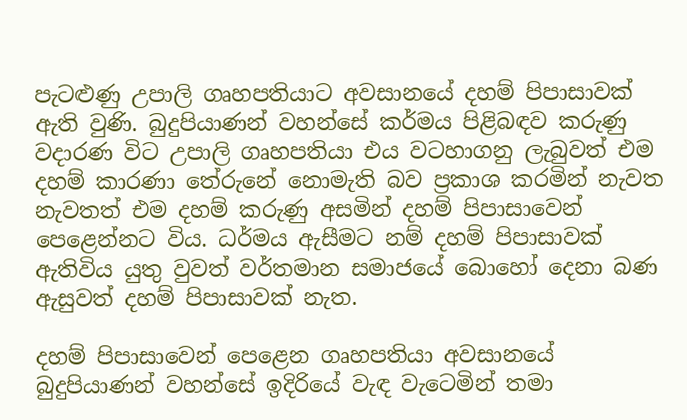පැටළුණු උපාලි ගෘහපතියාට අවසානයේ දහම් පිපාසාවක් ඇති වුණි. බුදුපියාණන් වහන්සේ කර්මය පිළිබඳව කරුණු වදාරණ විට උපාලි ගෘහපතියා එය වටහාගනු ලැබුවත් එම දහම් කාරණා තේරුනේ නොමැති බව ප්‍රකාශ කරමින් නැවත නැවතත් එම දහම් කරුණු අසමින් දහම් පිපාසාවෙන් පෙළෙන්නට විය. ධර්මය ඇසීමට නම් දහම් පිපාසාවක් ඇතිවිය යුතු වුවත් වර්තමාන සමාජයේ බොහෝ දෙනා බණ ඇසුවත් දහම් පිපාසාවක් නැත.

දහම් පිපාසාවෙන් පෙළෙන ගෘහපතියා අවසානයේ බුදුපියාණන් වහන්සේ ඉදිරියේ වැඳ වැටෙමින් තමා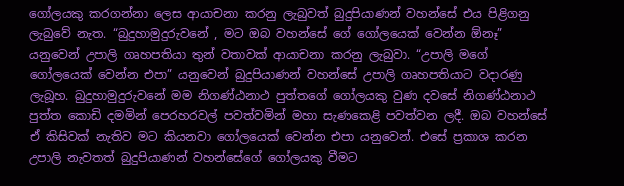ගෝලයකු කරගන්නා ලෙස ආයාචනා කරනු ලැබුවත් බුදුපියාණන් වහන්සේ එය පිළිගනු ලැබුවේ නැත. “බුදුහාමුදුරුවනේ , මට ඔබ වහන්සේ ගේ ගෝලයෙක් වෙන්න ඕනෑ” යනුවෙන් උපාලි ගෘහපතියා තුන් වතාවක් ආයාචනා කරනු ලැබුවා. “උපාලි මගේ ගෝලයෙක් වෙන්න එපා” යනුවෙන් බුදුපියාණන් වහන්සේ උපාලි ගෘහපතියාට වදාරණු ලැබූහ. බුදුහාමුදුරුවනේ මම නිගණ්ඨනාථ පුත්තගේ ගෝලයකු වුණ දවසේ නිගණ්ඨනාථ පුත්ත කොඩි දමමින් පෙරහරවල් පවත්වමින් මහා සැණකෙළි පවත්වන ලදී. ඔබ වහන්සේ ඒ කිසිවක් නැතිව මට කියනවා ගෝලයෙක් වෙන්න එපා යනුවෙන්. එසේ ප්‍රකාශ කරන උපාලි නැවතත් බුදුපියාණන් වහන්සේගේ ගෝලයකු වීමට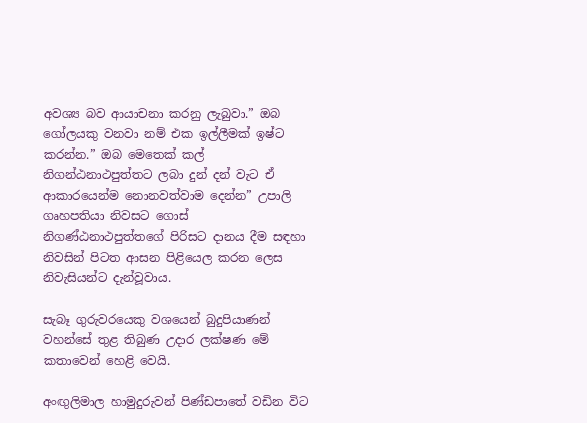අවශ්‍ය බව ආයාචනා කරනු ලැබුවා.” ඔබ ගෝලයකු වනවා නම් එක ඉල්ලීමක් ඉෂ්ට කරන්න.” ඔබ මෙතෙක් කල් නිගන්ඨනාථපුත්තට ලබා දුන් දන් වැට ඒ ආකාරයෙන්ම නොනවත්වාම දෙන්න” උපාලි ගෘහපතියා නිවසට ගොස් නිගණ්ඨනාථපුත්තගේ පිරිසට දානය දීම සඳහා නිවසින් පිටත ආසන පිළියෙල කරන ලෙස නිවැසියන්ට දැන්වූවාය.

සැබෑ ගුරුවරයෙකු වශයෙන් බුදුපියාණන් වහන්සේ තුළ තිබුණ උදාර ලක්ෂණ මේ කතාවෙන් හෙළි වෙයි.

අංඟුලිමාල හාමුදුරුවන් පිණ්ඩපාතේ වඩින විට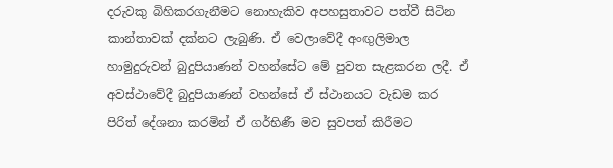දරුවකු බිහිකරගැනීමට නොහැකිව අපහසුතාවට පත්වී සිටින කාන්තාවක් දක්නට ලැබුණි. ඒ වෙලාවේදී අංඟුලිමාල හාමුදුරුවන් බුදුපියාණන් වහන්සේට මේ පුවත සැළකරන ලදී. ඒ අවස්ථාවේදී බුදුපියාණන් වහන්සේ ඒ ස්ථානයට වැඩම කර පිරිත් දේශනා කරමින් ඒ ගර්භිණී මව සුවපත් කිරීමට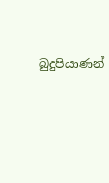බුදුපියාණන්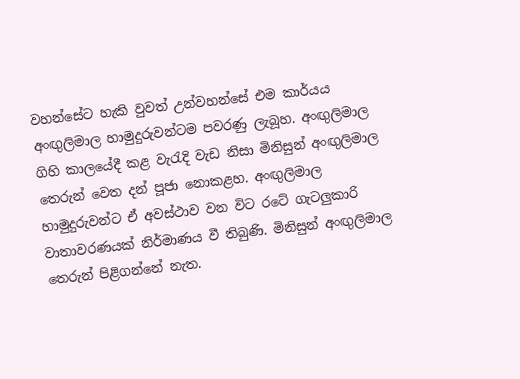වහන්සේට හැකි වුවත් උන්වහන්සේ එම කාර්යය අංඟුලිමාල හාමුදුරුවන්ටම පවරණු ලැබූහ. අංඟුලිමාල ගිහි කාලයේදී කළ වැරැදි වැඩ නිසා මිනිසුන් අංඟුලිමාල තෙරුන් වෙත දන් පූජා නොකළහ. අංඟුලිමාල හාමුදුරුවන්ට ඒ අවස්ථාව වන විට රටේ ගැටලුකාරි වාතාවරණයක් නිර්මාණය වී තිබුණි. මිනිසුන් අංඟුලිමාල තෙරුන් පිළිගන්නේ නැත.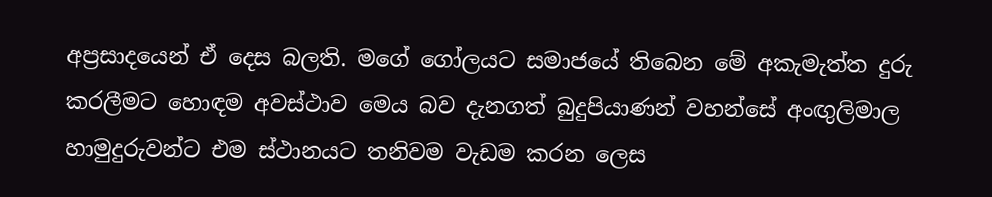අප්‍රසාදයෙන් ඒ දෙස බලති. මගේ ගෝලයට සමාජයේ තිබෙන මේ අකැමැත්ත දුරු කරලීමට හොඳම අවස්ථාව මෙය බව දැනගත් බුදුපියාණන් වහන්සේ අංඟුලිමාල හාමුදුරුවන්ට එම ස්ථානයට තනිවම වැඩම කරන ලෙස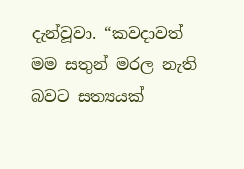දැන්වූවා. “කවදාවත් මම සතුන් මරල නැති බවට සත්‍යයක්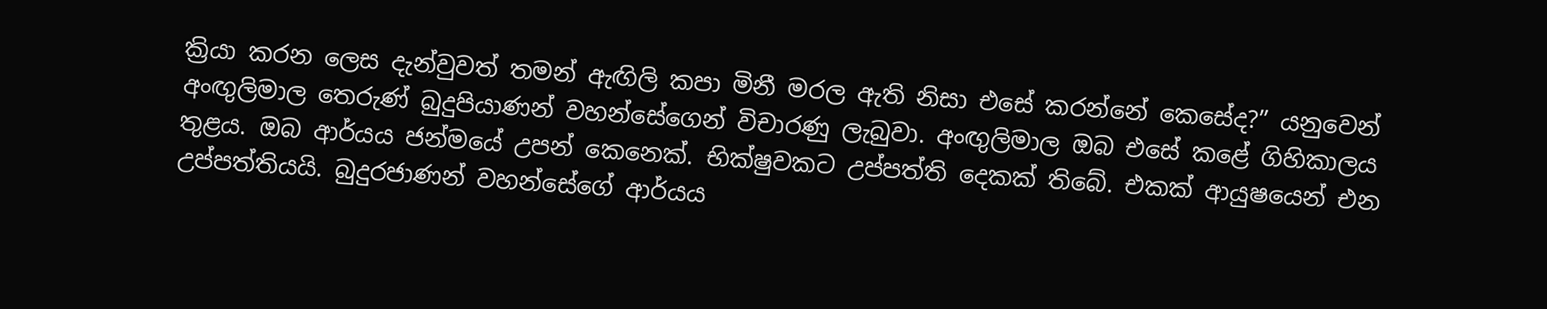ක්‍රියා කරන ලෙස දැන්වුවත් තමන් ඇඟිලි කපා මිනී මරල ඇති නිසා එසේ කරන්නේ කෙසේද?” යනුවෙන් අංඟුලිමාල තෙරුණ් බුදුපියාණන් වහන්සේගෙන් විචාරණු ලැබුවා. අංඟුලිමාල ඔබ එසේ කළේ ගිහිකාලය තුළය. ඔබ ආර්යය ජන්මයේ උපන් කෙනෙක්. භික්ෂුවකට උප්පත්ති දෙකක් තිබේ. එකක් ආයුෂයෙන් එන උප්පත්තියයි. බුදුරජාණන් වහන්සේගේ ආර්යය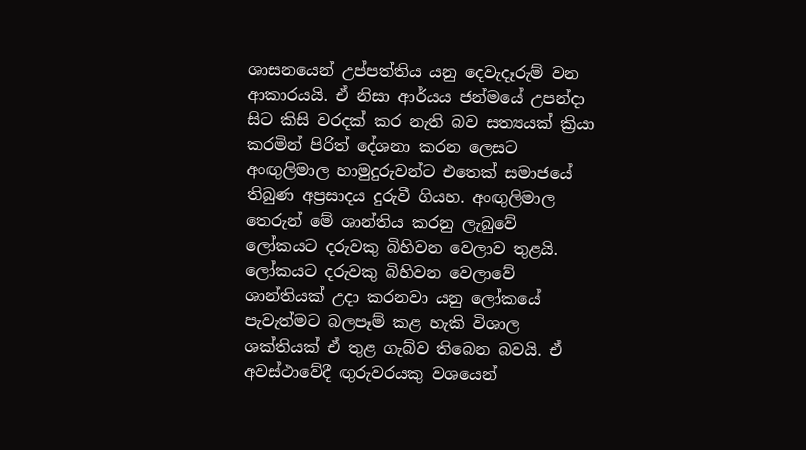ශාසනයෙන් උප්පත්තිය යනු දෙවැදෑරුම් වන ආකාරයයි. ඒ නිසා ආර්යය ජන්මයේ උපන්දා සිට කිසි වරදක් කර නැති බව සත්‍යයක් ක්‍රියා කරමින් පිරිත් දේශනා කරන ලෙසට අංඟුලිමාල හාමුදුරුවන්ට එතෙක් සමාජයේ තිබුණ අප්‍රසාදය දුරුවී ගියහ. අංඟුලිමාල තෙරුන් මේ ශාන්තිය කරනු ලැබුවේ ලෝකයට දරුවකු බිහිවන වෙලාව තුළයි. ලෝකයට දරුවකු බිහිවන වෙලාවේ ශාන්තියක් උදා කරනවා යනු ලෝකයේ පැවැත්මට බලපෑම් කළ හැකි විශාල ශක්තියක් ඒ තුළ ගැබ්ව තිබෙන බවයි. ඒ අවස්ථාවේදී ඟුරුවරයකු වශයෙන්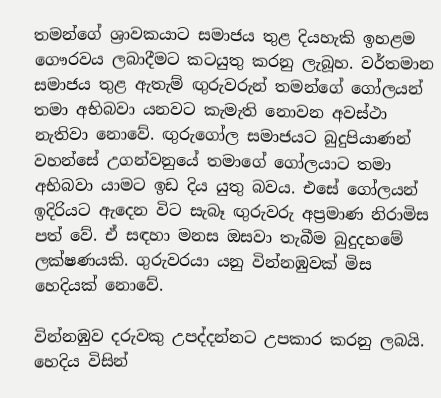තමන්ගේ ශ්‍රාවකයාට සමාජය තුළ දියහැකි ඉහළම ගෞරවය ලබාදීමට කටයුතු කරනු ලැබූහ. වර්තමාන සමාජය තුළ ඇතැම් ඟුරුවරුන් තමන්ගේ ගෝලයන් තමා අභිබවා යනවට කැමැති නොවන අවස්ථා නැතිවා නොවේ. ඟුරුගෝල සමාජයට බුදුපියාණන් වහන්සේ උගන්වනුයේ තමාගේ ගෝලයාට තමා අභිබවා යාමට ඉඩ දිය යුතු බවය. එසේ ගෝලයන් ඉදිරියට ඇදෙන විට සැබෑ ඟුරුවරු අප්‍රමාණ නිරාමිස පත් වේ. ඒ සඳහා මනස ඔසවා තැබීම බුදුදහමේ ලක්ෂණයකි. ගුරුවරයා යනු වින්නඹුවක් මිස හෙදියක් නොවේ.

වින්නඹුව දරුවකු උපද්දන්නට උපකාර කරනු ලබයි. හෙදිය විසින්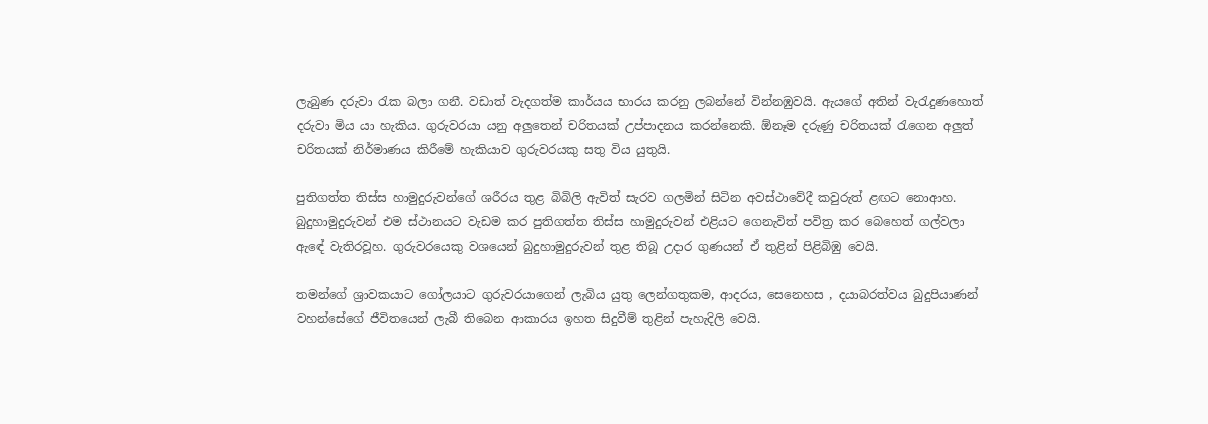ලැබුණ දරුවා රැක බලා ගනී. වඩාත් වැදගත්ම කාර්යය භාරය කරනු ලබන්නේ වින්නඹුවයි. ඇයගේ අතින් වැරැදුණහොත් දරුවා මිය යා හැකිය. ගුරුවරයා යනු අලුතෙන් චරිතයක් උප්පාදනය කරන්නෙකි. ඕනෑම දරුණු චරිතයක් රැගෙන අලුත් චරිතයක් නිර්මාණය කිරීමේ හැකියාව ගුරුවරයකු සතු විය යුතුයි.

පුතිගත්ත තිස්ස හාමුදුරුවන්ගේ ශරීරය තුළ බිබිලි ඇවිත් සැරව ගලමින් සිටින අවස්ථාවේදී කවුරුත් ළඟට නොආහ. බුදුහාමුදුරුවන් එම ස්ථානයට වැඩම කර පුතිගත්ත තිස්ස හාමුදුරුවන් එළියට ගෙනැවිත් පවිත්‍ර කර බෙහෙත් ගල්වලා ඇඳේ වැතිරවූහ. ගුරුවරයෙකු වශයෙන් බුදුහාමුදුරුවන් තුළ තිබූ උදාර ගුණයන් ඒ තුළින් පිළිබිඹු වෙයි.

තමන්ගේ ශ්‍රාවකයාට ගෝලයාට ගුරුවරයාගෙන් ලැබිය යුතු ලෙන්ගතුකම, ආදරය, සෙනෙහස , දයාබරත්වය බුදුපියාණන් වහන්සේගේ ජීවිතයෙන් ලැබී තිබෙන ආකාරය ඉහත සිදුවීම් තුළින් පැහැදිලි වෙයි.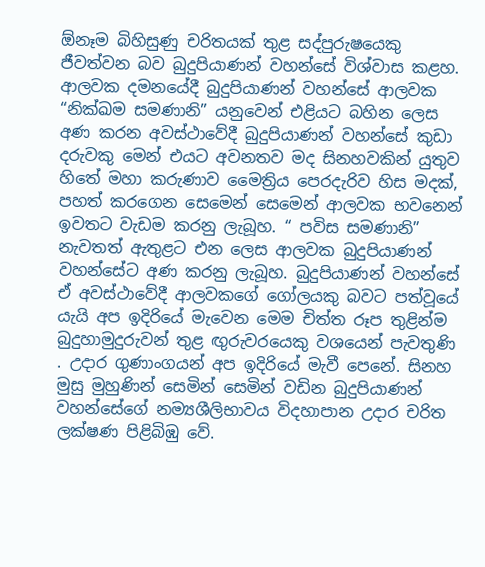ඕනෑම බිහිසුණු චරිතයක් තුළ සද්පුරුෂයෙකු ජීවත්වන බව බුදුපියාණන් වහන්සේ විශ්වාස කළහ. ආලවක දමනයේදී බුදුපියාණන් වහන්සේ ආලවක “නික්ඛම සමණානි” යනුවෙන් එළියට බහින ලෙස අණ කරන අවස්ථාවේදී බුදුපියාණන් වහන්සේ කුඩා දරුවකු මෙන් එයට අවනතව මද සිනහවකින් යුතුව හිතේ මහා කරුණාව මෛත්‍රිය පෙරදැරිව හිස මදක්, පහත් කරගෙන සෙමෙන් සෙමෙන් ආලවක භවනෙන් ඉවතට වැඩම කරනු ලැබූහ. “ පවිස සමණානි” නැවතත් ඇතුළට එන ලෙස ආලවක බුදුපියාණන් වහන්සේට අණ කරනු ලැබූහ. බුදුපියාණන් වහන්සේ ඒ අවස්ථාවේදී ආලවකගේ ගෝලයකු බවට පත්වූයේ යැයි අප ඉදිරියේ මැවෙන මෙම චිත්ත රූප තුළින්ම බුදුහාමුදුරුවන් තුළ ඟුරුවරයෙකු වශයෙන් පැවතුණි . උදාර ගුණාංගයන් අප ඉදිරියේ මැවී පෙනේ. සිනහ මුසු මුහුණින් සෙමින් සෙමින් වඩින බුදුපියාණන් වහන්සේගේ නම්‍යශීලිභාවය විදහාපාන උදාර චරිත ලක්ෂණ පිළිබිඹු වේ.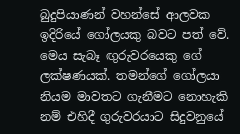බුදුපියාණන් වහන්සේ ආලවක ඉදිරියේ ගෝලයකු බවට පත් වේ. මෙය සැබෑ ඟුරුවරයෙකු ගේ ලක්ෂණයක්. තමන්ගේ ගෝලයා නියම මාවතට ගැනීමට නොහැකි නම් එහිදී ගුරුවරයාට සිදුවනුයේ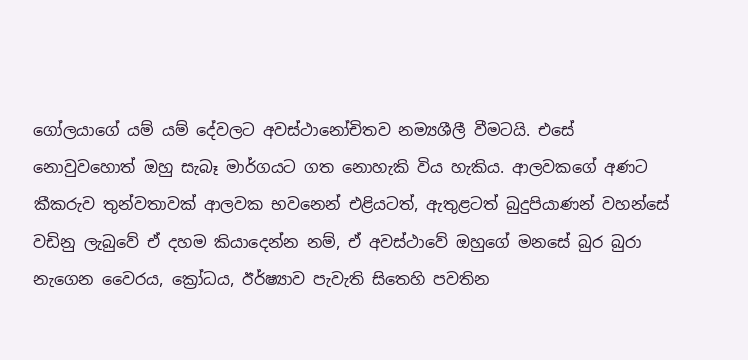ගෝලයාගේ යම් යම් දේවලට අවස්ථානෝචිතව නම්‍යශීලී වීමටයි. එසේ නොවුවහොත් ඔහු සැබෑ මාර්ගයට ගත නොහැකි විය හැකිය. ආලවකගේ අණට කීකරුව තුන්වතාවක් ආලවක භවනෙන් එළියටත්, ඇතුළටත් බුදුපියාණන් වහන්සේ වඩිනු ලැබුවේ ඒ දහම කියාදෙන්න නම්, ඒ අවස්ථාවේ ඔහුගේ මනසේ බුර බුරා නැගෙන වෛරය, ක්‍රෝධය, ඊර්ෂ්‍යාව පැවැති සිතෙහි පවතින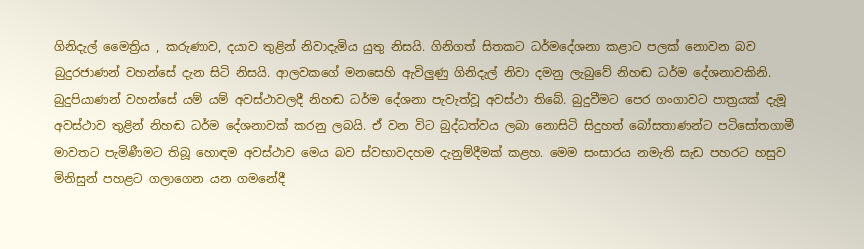ගිනිදැල් මෛත්‍රිය , කරුණාව, දයාව තුළින් නිවාදැමිය යුතු නිසයි. ගිනිගත් සිතකට ධර්මදේශනා කළාට පලක් නොවන බව බුදුරජාණන් වහන්සේ දැන සිටි නිසයි. ආලවකගේ මනසෙහි ඇවිලුණු ගිනිදැල් නිවා දමනු ලැබුවේ නිහඬ ධර්ම දේශනාවකිනි. බුදුපියාණන් වහන්සේ යම් යම් අවස්ථාවලදී නිහඬ ධර්ම දේශනා පැවැත්වූ අවස්ථා තිබේ. බුදුවීමට පෙර ගංගාවට පාත්‍රයක් දැමූ අවස්ථාව තුළින් නිහඬ ධර්ම දේශනාවක් කරනු ලබයි. ඒ වන විට බුද්ධත්වය ලබා නොසිටි සිදුහත් බෝසතාණන්ට පටිසෝතගාමී මාවතට පැමිණීමට තිබූ හොඳම අවස්ථාව මෙය බව ස්වභාවදහම දැනුම්දීමක් කළහ. මෙම සංසාරය නමැති සැඩ පහරට හසුව මිනිසුන් පහළට ගලාගෙන යන ගමනේදී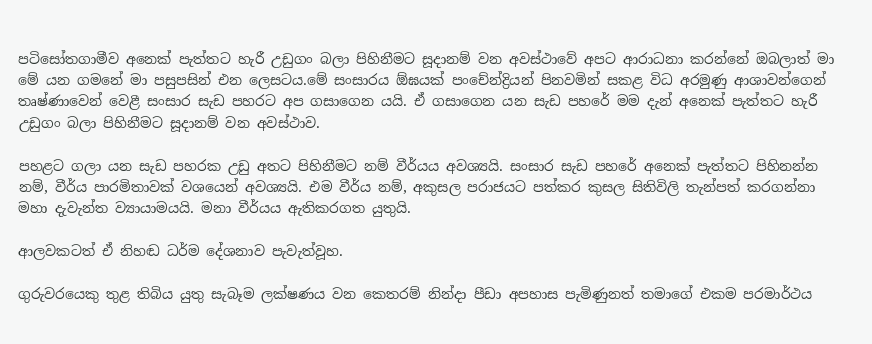පටිසෝතගාමීව අනෙක් පැත්තට හැරී උඩුගං බලා පිහිනීමට සූදානම් වන අවස්ථාවේ අපට ආරාධනා කරන්නේ ඔබලාත් මා මේ යන ගමනේ මා පසුපසින් එන ලෙසටය.මේ සංසාරය ඕඝයක් පංචේන්ද්‍රියන් පිනවමින් සකළ විධ අරමුණු ආශාවන්ගෙන් තෘෂ්ණාවෙන් වෙළී සංසාර සැඩ පහරට අප ගසාගෙන යයි. ඒ ගසාගෙන යන සැඩ පහරේ මම දැන් අනෙක් පැත්තට හැරී උඩුගං බලා පිහිනීමට සූදානම් වන අවස්ථාව.

පහළට ගලා යන සැඩ පහරක උඩු අතට පිහිනීමට නම් වීර්යය අවශ්‍යයි. සංසාර සැඩ පහරේ අනෙක් පැත්තට පිහිනන්න නම්, වීර්ය පාරමිතාවක් වශයෙන් අවශ්‍යයි. එම වීර්ය නම්, අකුසල පරාජයට පත්කර කුසල සිතිවිලි තැන්පත් කරගන්නා මහා දැවැන්ත ව්‍යායාමයයි. මනා වීර්යය ඇතිකරගත යුතුයි.

ආලවකටත් ඒ නිහඬ ධර්ම දේශනාව පැවැත්වූහ.

ගුරුවරයෙකු තුළ තිබිය යුතු සැබෑම ලක්ෂණය වන කෙතරම් නින්දා පීඩා අපහාස පැමිණුනත් තමාගේ එකම පරමාර්ථය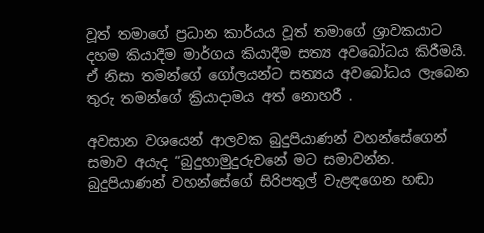වූත් තමාගේ ප්‍රධාන කාර්යය වූත් තමාගේ ශ්‍රාවකයාට දහම කියාදීම මාර්ගය කියාදීම සත්‍ය අවබෝධය කිරීමයි. ඒ නිසා තමන්ගේ ගෝලයන්ට සත්‍යය අවබෝධය ලැබෙන තුරු තමන්ගේ ක්‍රියාදාමය අත් නොහරී .

අවසාන වශයෙන් ආලවක බුදුපියාණන් වහන්සේගෙන් සමාව අයැද “බුදුහාමුදුරුවනේ මට සමාවන්න. බුදුපියාණන් වහන්සේගේ සිරිපතුල් වැළඳගෙන හඬා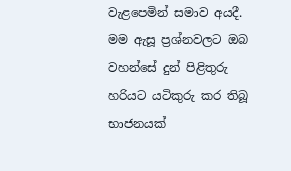වැළපෙමින් සමාව අයදී. මම ඇසූ ප්‍රශ්නවලට ඔබ වහන්සේ දුන් පිළිතුරු හරියට යටිකුරු කර තිබූ භාජනයක්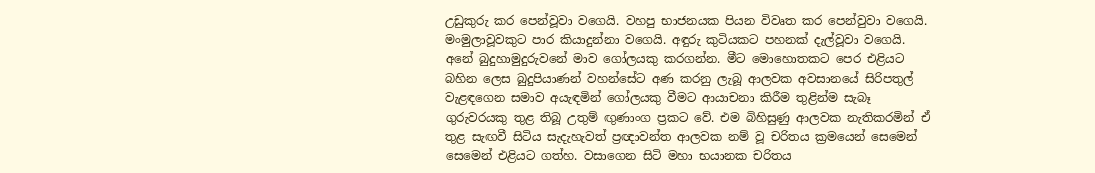උඩුකුරු කර පෙන්වූවා වගෙයි. වහපු භාජනයක පියන විවෘත කර පෙන්වුවා වගෙයි. මංමුලාවූවකුට පාර කියාදුන්නා වගෙයි. අඳුරු කුටියකට පහනක් දැල්වූවා වගෙයි. අනේ බුදුහාමුදුරුවනේ මාව ගෝලයකු කරගන්න. මීට මොහොතකට පෙර එළියට බහින ලෙස බුදුපියාණන් වහන්සේට අණ කරනු ලැබූ ආලවක අවසානයේ සිරිපතුල් වැළඳගෙන සමාව අයැඳමින් ගෝලයකු වීමට ආයාචනා කිරීම තුළින්ම සැබෑ ගුරුවරයකු තුළ තිබූ උතුම් ඟුණාංග ප්‍රකට වේ. එම බිහිසුණු ආලවක නැතිකරමින් ඒ තුළ සැඟවී සිටිය සැදැහැවත් ප්‍රඥාවන්ත ආලවක නම් වූ චරිතය ක්‍රමයෙන් සෙමෙන් සෙමෙන් එළියට ගත්හ. වසාගෙන සිටි මහා භයානක චරිතය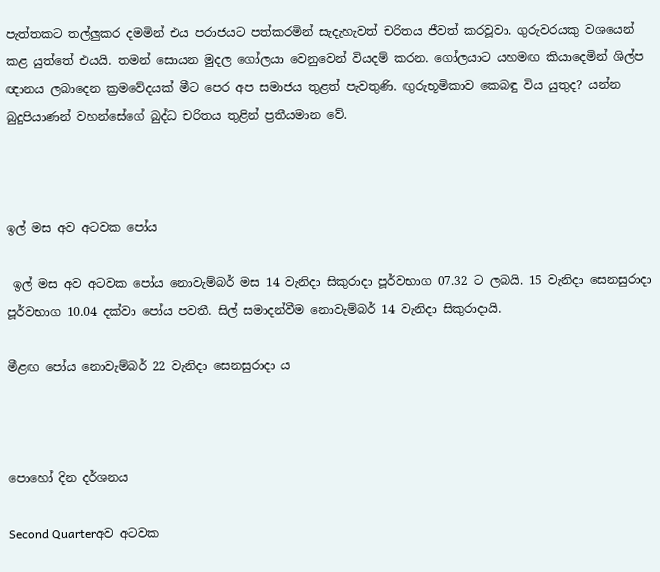පැත්තකට තල්ලුකර දමමින් එය පරාජයට පත්කරමින් සැදැහැවත් චරිතය ජීවත් කරවූවා. ගුරුවරයකු වශයෙන් කළ යුත්තේ එයයි. තමන් සොයන මුදල ගෝලයා වෙනුවෙන් වියදම් කරන. ගෝලයාට යහමඟ කියාදෙමින් ශිල්ප ඥානය ලබාදෙන ක්‍රමවේදයක් මීට පෙර අප සමාජය තුළත් පැවතුණි. ඟුරුභූමිකාව කෙබඳු විය යුතුද? යන්න බුදුපියාණන් වහන්සේගේ බුද්ධ චරිතය තුළින් ප්‍රතීයමාන වේ.



ඉල් මස අව අටවක පෝය

 ඉල් මස අව අටවක පෝය නොවැම්බර් මස 14 වැනිදා සිකුරාදා පූර්වභාග 07.32 ට ලබයි. 15 වැනිදා සෙනසුරාදා පූර්වභාග 10.04 දක්වා පෝය පවතී. සිල් සමාදන්වීම නොවැම්බර් 14 වැනිදා සිකුරාදායි.

මීළඟ පෝය නොවැම්බර් 22 වැනිදා සෙනසුරාදා ය



පොහෝ දින දර්ශනය

Second Quarterඅව අටවක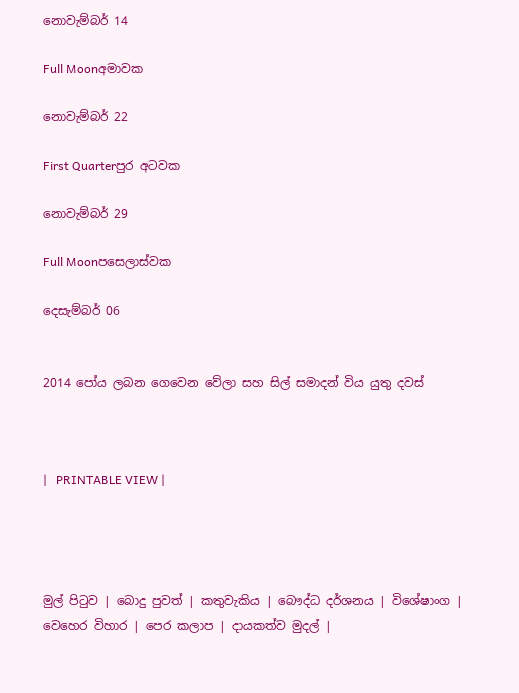නොවැම්බර් 14

Full Moonඅමාවක

නොවැම්බර් 22

First Quarterපුර අටවක

නොවැම්බර් 29

Full Moonපසෙලාස්වක

දෙසැම්බර් 06


2014 පෝය ලබන ගෙවෙන වේලා සහ සිල් සමාදන් විය යුතු දවස්



|   PRINTABLE VIEW |




මුල් පිටුව | බොදු පුවත් | කතුවැකිය | බෞද්ධ දර්ශනය | විශේෂාංග | වෙහෙර විහාර | පෙර කලාප | දායකත්ව මුදල් |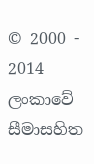© 2000 - 2014 ලංකාවේ සීමාසහිත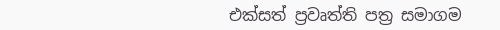එක්සත් ප්‍රවෘත්ති පත්‍ර සමාගම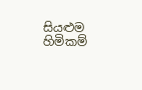සියළුම හිමිකම්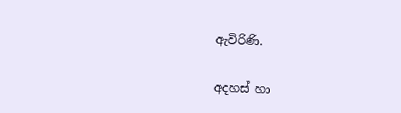ඇවිරිණි.

අදහස් හා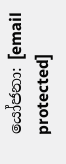යෝජනා: [email protected]